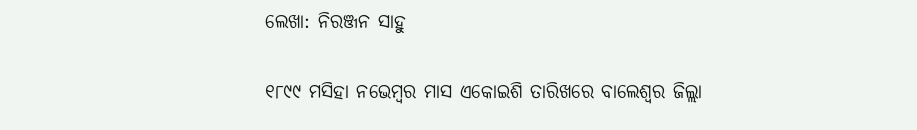ଲେଖା: ନିରଞ୍ଜନ ସାହୁ

୧୮୯୯ ମସିହା ନଭେମ୍ବର ମାସ ଏକୋଇଶି ତାରିଖରେ ବାଲେଶ୍ଵର ଜିଲ୍ଲା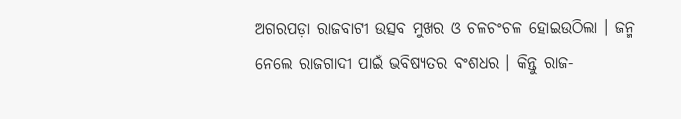ଅଗରପଡ଼ା ରାଜବାଟୀ ଉତ୍ସବ ମୁଖର ଓ ଚଳଚଂଚଳ ହୋଇଉଠିଲା । ଜନ୍ମ ନେଲେ ରାଜଗାଦୀ ପାଇଁ ଭବିଷ୍ୟତର ବଂଶଧର । କିନ୍ତୁ ରାଜ-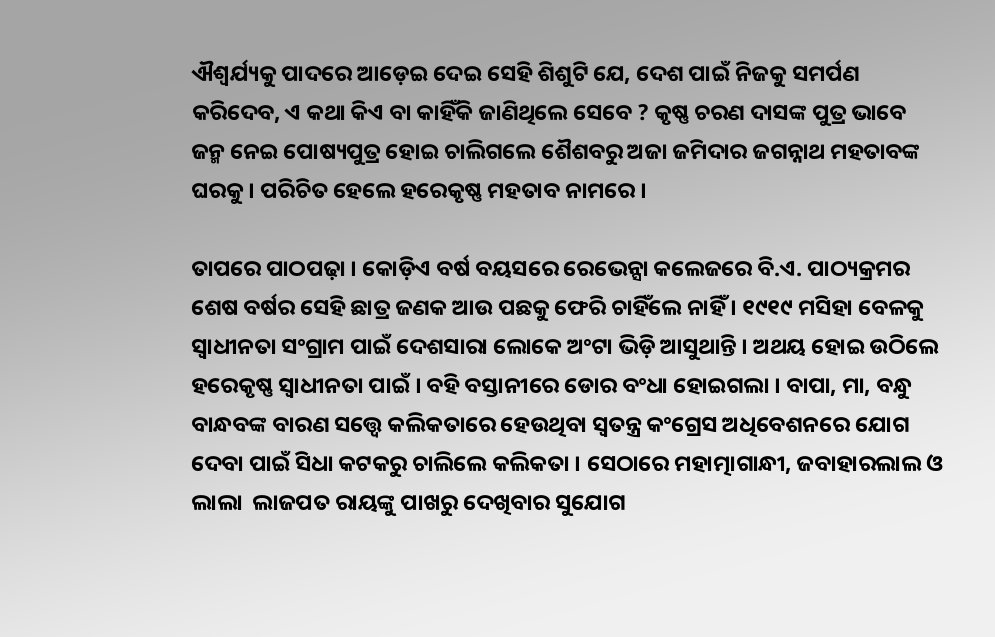ଐଶ୍ୱର୍ଯ୍ୟକୁ ପାଦରେ ଆଡ଼େଇ ଦେଇ ସେହି ଶିଶୁଟି ଯେ, ଦେଶ ପାଇଁ ନିଜକୁ ସମର୍ପଣ କରିଦେବ, ଏ କଥା କିଏ ବା କାହିଁକି ଜାଣିଥିଲେ ସେବେ ? କୃଷ୍ଣ ଚରଣ ଦାସଙ୍କ ପୁତ୍ର ଭାବେ ଜନ୍ମ ନେଇ ପୋଷ୍ୟପୁତ୍ର ହୋଇ ଚାଲିଗଲେ ଶୈଶବରୁ ଅଜା ଜମିଦାର ଜଗନ୍ନାଥ ମହତାବଙ୍କ ଘରକୁ । ପରିଚିତ ହେଲେ ହରେକୃଷ୍ଣ ମହତାବ ନାମରେ ।

ତାପରେ ପାଠପଢ଼ା । କୋଡ଼ିଏ ବର୍ଷ ବୟସରେ ରେଭେନ୍ସା କଲେଜରେ ବି.ଏ. ପାଠ୍ୟକ୍ରମର ଶେଷ ବର୍ଷର ସେହି ଛାତ୍ର ଜଣକ ଆଉ ପଛକୁ ଫେରି ଚାହିଁଲେ ନାହିଁ । ୧୯୧୯ ମସିହା ବେଳକୁ ସ୍ଵାଧୀନତା ସଂଗ୍ରାମ ପାଇଁ ଦେଶସାରା ଲୋକେ ଅଂଟା ଭିଡ଼ି ଆସୁଥାନ୍ତି । ଅଥୟ ହୋଇ ଉଠିଲେ ହରେକୃଷ୍ଣ ସ୍ଵାଧୀନତା ପାଇଁ । ବହି ବସ୍ତାନୀରେ ଡୋର ବଂଧା ହୋଇଗଲା । ବାପା, ମା, ବନ୍ଧୁ ବାନ୍ଧବଙ୍କ ବାରଣ ସତ୍ତ୍ୱେ କଲିକତାରେ ହେଉଥିବା ସ୍ଵତନ୍ତ୍ର କଂଗ୍ରେସ ଅଧିବେଶନରେ ଯୋଗ ଦେବା ପାଇଁ ସିଧା କଟକରୁ ଚାଲିଲେ କଲିକତା । ସେଠାରେ ମହାତ୍ମାଗାନ୍ଧୀ, ଜବାହାରଲାଲ ଓ ଲାଲା  ଲାଜପତ ରାୟଙ୍କୁ ପାଖରୁ ଦେଖିବାର ସୁଯୋଗ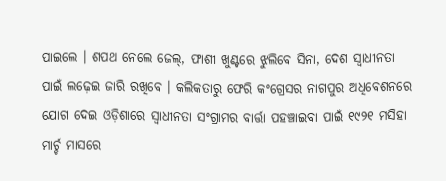ପାଇଲେ । ଶପଥ ନେଲେ ଜେଲ୍, ଫାଶୀ ଖୁଣ୍ଟରେ ଝୁଲିବେ ସିନା, ଦେଶ ସ୍ଵାଧୀନତା ପାଇଁ ଲଢ଼େଇ ଜାରି ରଖିବେ । କଲିକତାରୁ ଫେରି କଂଗ୍ରେସର ନାଗପୁର ଅଧିବେଶନରେ ଯୋଗ ଦେଇ ଓଡ଼ିଶାରେ ସ୍ଵାଧୀନତା ସଂଗ୍ରାମର ବାର୍ତ୍ତା ପହଞ୍ଚାଇବା ପାଇଁ ୧୯୨୧ ମସିହା ମାର୍ଚ୍ଚ ମାସରେ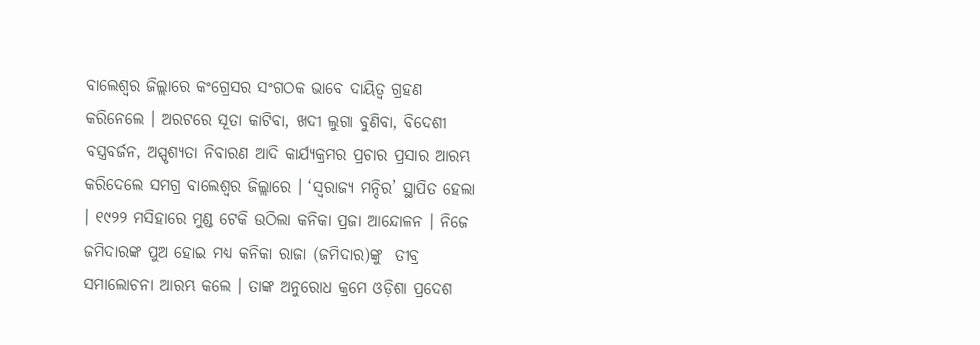ବାଲେଶ୍ଵର ଜିଲ୍ଲାରେ କଂଗ୍ରେସର ସଂଗଠକ ଭାବେ ଦାୟିତ୍ଵ ଗ୍ରହଣ କରିନେଲେ । ଅରଟରେ ସୂତା କାଟିବା, ଖଦୀ ଲୁଗା ବୁଣିବା, ବିଦେଶୀ ବସ୍ତ୍ରବର୍ଜନ, ଅସ୍ପୃଶ୍ୟତା ନିବାରଣ ଆଦି କାର୍ଯ୍ୟକ୍ରମର ପ୍ରଚାର ପ୍ରସାର ଆରମ୍ଭ କରିଦେଲେ ସମଗ୍ର ବାଲେଶ୍ଵର ଜିଲ୍ଲାରେ । ‘ସ୍ଵରାଜ୍ୟ ମନ୍ଦିର’ ସ୍ଥାପିତ ହେଲା । ୧୯୨୨ ମସିହାରେ ମୁଣ୍ଡ ଟେକି ଉଠିଲା କନିକା ପ୍ରଜା ଆନ୍ଦୋଳନ । ନିଜେ ଜମିଦାରଙ୍କ ପୁଅ ହୋଇ ମଧ୍ୟ କନିକା ରାଜା (ଜମିଦାର)ଙ୍କୁ  ତୀବ୍ର ସମାଲୋଚନା ଆରମ୍ଭ କଲେ । ତାଙ୍କ ଅନୁରୋଧ କ୍ରମେ ଓଡ଼ିଶା ପ୍ରଦେଶ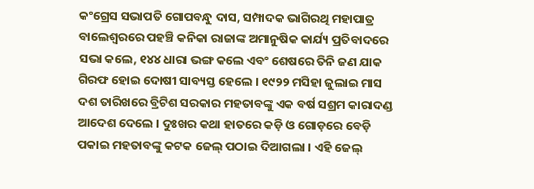କଂଗ୍ରେସ ସଭାପତି ଗୋପବନ୍ଧୁ ଦାସ, ସମ୍ପାଦକ ଭାଗିରଥି ମହାପାତ୍ର ବାଲେଶ୍ବରରେ ପହଞ୍ଚି କନିକା ରାଜାଙ୍କ ଅମାନୁଷିକ କାର୍ଯ୍ୟ ପ୍ରତିବାଦରେ ସଭା କଲେ, ୧୪୪ ଧାରା ଭଙ୍ଗ କଲେ ଏବଂ ଶେଷରେ ତିନି ଜଣ ଯାକ ଗିରଫ ହୋଇ ଦୋଷୀ ସାବ୍ୟସ୍ତ ହେଲେ । ୧୯୨୨ ମସିହା ଜୁଲାଇ ମାସ ଦଶ ତାରିଖରେ ବ୍ରିଟିଶ ସରକାର ମହତାବଙ୍କୁ ଏକ ବର୍ଷ ସଶ୍ରମ କାରାଦଣ୍ଡ ଆଦେଶ ଦେଲେ । ଦୁଃଖର କଥା ହାତରେ କଡ଼ି ଓ ଗୋଡ଼ରେ ବେଡ଼ି ପକାଇ ମହତାବଙ୍କୁ କଟକ ଜେଲ୍ ପଠାଇ ଦିଆଗଲା । ଏହି ଜେଲ୍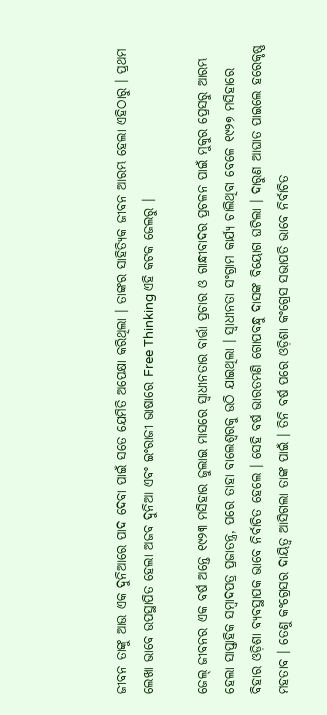ଜୀବନ ତାଙ୍କୁ ଆଉ ଏକ ଦୁନିଆରେ ପାଦ ଦେବା ପାଇଁ ସତେ ଯେମିତି ଅପେକ୍ଷା କରିଥିଲା । ତାଙ୍କର ସାହିତ୍ୟିକ ଜୀବନ ଆରମ୍ଭ ହେଲା ଏହିଠାରୁ । ପ୍ରଥମ ଲେଖା ଭାବେ ଉପସ୍ଥାପିତ ହେଲା ଅଜବ ଦୁନିଆ ଏବଂ ଇଂରାଜୀ ଭାଷାରେ Free Thinking ଏହି କଟକ ଜେଲରୁ ।

ଜେଲ୍ ଜୀବନର ଏକ ବର୍ଷ ଅନ୍ତେ ୧୯୨୩ ମସିହାର ଜୁଲାଇ ମାସରେ ସ୍ଵାଧୀନତାର ବାର୍ତ୍ତା ପ୍ରଚାର ଓ ଗାନ୍ଧୀବାଦର ପ୍ରଚଳନ ପାଇଁ ମୁକୁର ପ୍ରେସରୁ ଆରମ୍ଭ ହେଲା ସାପ୍ତାହିକ ସମ୍ବାଦପତ୍ର ପ୍ରଜାତନ୍ତ୍ର, ପରେ ତାହା ବାଲେଶ୍ଵରକୁ ଉଠି ଯାଇଥିଲା । ସ୍ଵାଧୀନତା ସଂଗ୍ରାମ କାର୍ଯ୍ୟ ଚାଲିଥିବା ବେଳେ ୧୯୨୭ ମସିହାରେ ବିହାର ଓଡ଼ିଶା ବ୍ୟବସ୍ଥାପକ ଭାବେ ନିର୍ବାଚିତ ହେଲେ । ସେହି ବର୍ଷ ଭାରତମଣି ଗୋପବନ୍ଧୁ ଦାସଙ୍କ ବିୟୋଗ ଘଟିଲା । ଦାରୁଣ ଆଘାତ ପାଇଲେ ହରେକୃଷ୍ଣ ମହତାବ । ତେଣୁ କଂଗ୍ରେସର ଦାୟିତ୍ଵ ଆସିଗଲା ତାଙ୍କ ପାଇଁ । ତିନି ବର୍ଷ ପରେ ଓଡ଼ିଶା କଂଗ୍ରେସ ସଭାପତି ଭାବେ ନିର୍ବାଚିତ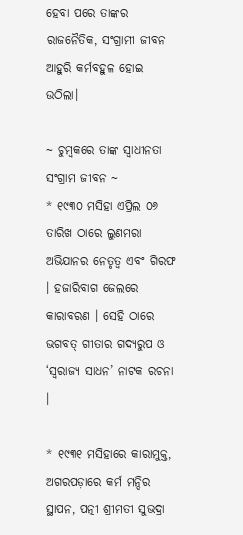ହେବା ପରେ ତାଙ୍କର ରାଜନୈତିକ, ସଂଗ୍ରାମୀ ଜୀବନ ଆହୁରି କର୍ମବହୁଳ ହୋଇ ଉଠିଲା।

~ ଚୁମ୍ବକରେ ତାଙ୍କ ସ୍ଵାଧୀନତା ସଂଗ୍ରାମ ଜୀବନ ~
* ୧୯୩୦ ମସିହା ଏପ୍ରିଲ ୦୬ ତାରିଖ ଠାରେ ଲୁଣମରା ଅଭିଯାନର ନେତୃତ୍ବ ଏବଂ ଗିରଫ । ହଜାରିବାଗ ଜେଲରେ କାରାବରଣ । ସେହି ଠାରେ ଭଗବତ୍ ଗୀତାର ଗଦ୍ୟରୁପ ଓ  ‘ସ୍ଵରାଜ୍ୟ ସାଧନ’ ନାଟକ ରଚନା ।

* ୧୯୩୧ ମସିହାରେ କାରାମୁକ୍ତ, ଅଗରପଡ଼ାରେ କର୍ମ ମନ୍ଦିର ସ୍ଥାପନ, ପତ୍ନୀ ଶ୍ରୀମତୀ ସୁଭଦ୍ରା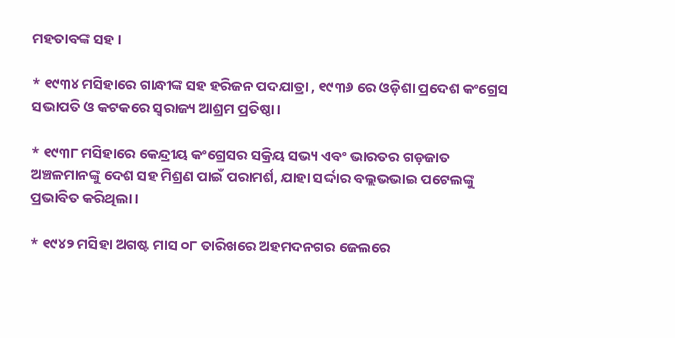ମହତାବଙ୍କ ସହ ।

* ୧୯୩୪ ମସିହାରେ ଗାନ୍ଧୀଙ୍କ ସହ ହରିଜନ ପଦଯାତ୍ରା , ୧୯୩୬ ରେ ଓଡ଼ିଶା ପ୍ରଦେଶ କଂଗ୍ରେସ ସଭାପତି ଓ କଟକରେ ସ୍ଵରାଜ୍ୟ ଆଶ୍ରମ ପ୍ରତିଷ୍ଠା।

* ୧୯୩୮ ମସିହାରେ କେନ୍ଦ୍ରୀୟ କଂଗ୍ରେସର ସକ୍ରିୟ ସଭ୍ୟ ଏବଂ ଭାରତର ଗଡ଼ଜାତ ଅଞ୍ଚଳମାନଙ୍କୁ ଦେଶ ସହ ମିଶ୍ରଣ ପାଇଁ ପରାମର୍ଶ, ଯାହା ସର୍ଦ୍ଦାର ବଲ୍ଲଭଭାଇ ପଟେଲଙ୍କୁ ପ୍ରଭାବିତ କରିଥିଲା ।

* ୧୯୪୨ ମସିହା ଅଗଷ୍ଟ ମାସ ୦୮ ତାରିଖରେ ଅହମଦନଗର ଜେଲରେ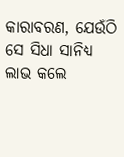କାରାବରଣ, ଯେଉଁଠି ସେ ସିଧା ସାନିଧ୍ୟ ଲାଭ କଲେ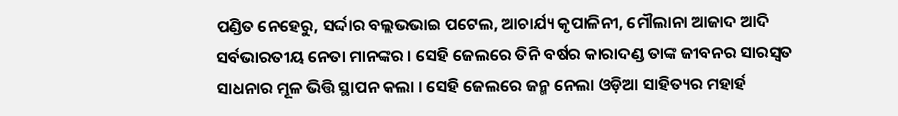ପଣ୍ଡିତ ନେହେରୁ, ସର୍ଦ୍ଦାର ବଲ୍ଲଭଭାଇ ପଟେଲ, ଆଚାର୍ଯ୍ୟ କୃପାଳିନୀ, ମୌଲାନା ଆଜାଦ ଆଦି ସର୍ବଭାରତୀୟ ନେତା ମାନଙ୍କର । ସେହି ଜେଲରେ ତିନି ବର୍ଷର କାରାଦଣ୍ଡ ତାଙ୍କ ଜୀବନର ସାରସ୍ଵତ ସାଧନାର ମୂଳ ଭିତ୍ତି ସ୍ଥାପନ କଲା । ସେହି ଜେଲରେ ଜନ୍ମ ନେଲା ଓଡ଼ିଆ ସାହିତ୍ୟର ମହାର୍ହ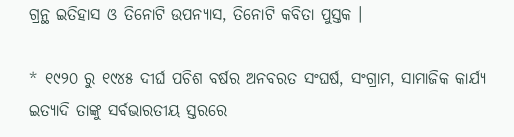ଗ୍ରନ୍ଥ ଇତିହାସ ଓ ତିନୋଟି ଉପନ୍ୟାସ, ତିନୋଟି କବିତା ପୁସ୍ତକ ।

* ୧୯୨୦ ରୁ ୧୯୪୫ ଦୀର୍ଘ ପଚିଶ ବର୍ଷର ଅନବରତ ସଂଘର୍ଷ, ସଂଗ୍ରାମ, ସାମାଜିକ କାର୍ଯ୍ୟ ଇତ୍ୟାଦି ତାଙ୍କୁ ସର୍ବଭାରତୀୟ ସ୍ତରରେ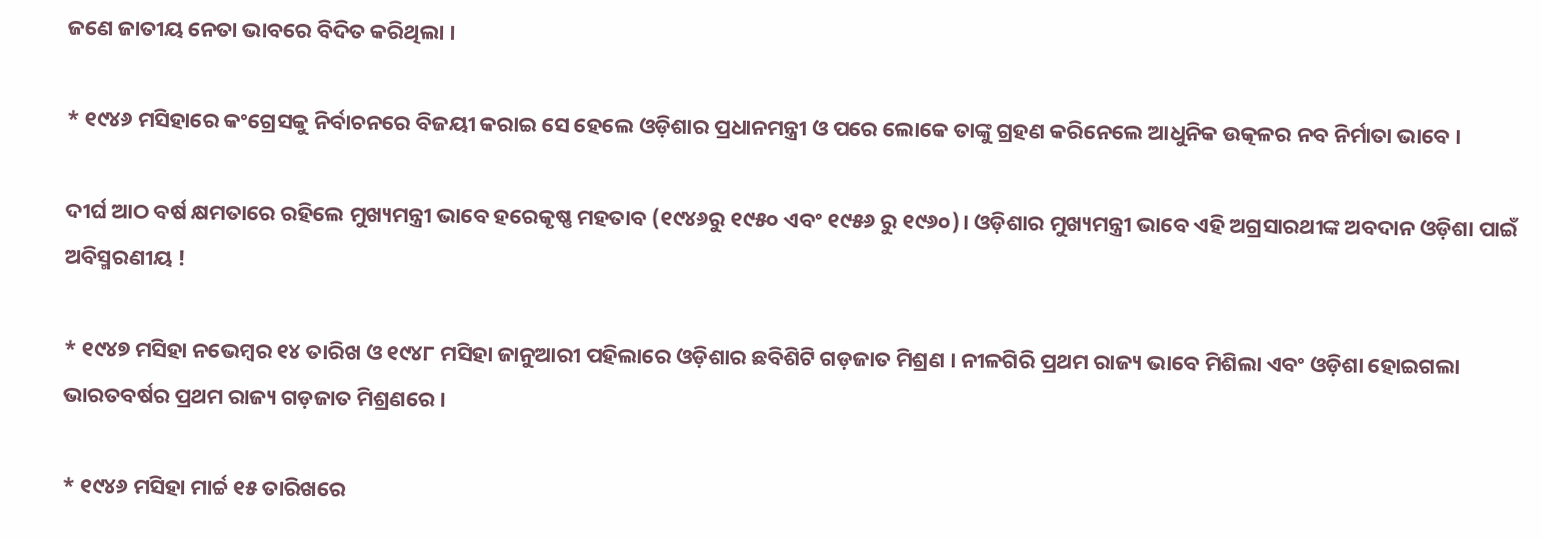ଜଣେ ଜାତୀୟ ନେତା ଭାବରେ ବିଦିତ କରିଥିଲା ।

* ୧୯୪୬ ମସିହାରେ କଂଗ୍ରେସକୁ ନିର୍ବାଚନରେ ବିଜୟୀ କରାଇ ସେ ହେଲେ ଓଡ଼ିଶାର ପ୍ରଧାନମନ୍ତ୍ରୀ ଓ ପରେ ଲୋକେ ତାଙ୍କୁ ଗ୍ରହଣ କରିନେଲେ ଆଧୁନିକ ଉତ୍କଳର ନବ ନିର୍ମାତା ଭାବେ ।

ଦୀର୍ଘ ଆଠ ବର୍ଷ କ୍ଷମତାରେ ରହିଲେ ମୁଖ୍ୟମନ୍ତ୍ରୀ ଭାବେ ହରେକୃଷ୍ଣ ମହତାବ (୧୯୪୬ରୁ ୧୯୫୦ ଏବଂ ୧୯୫୬ ରୁ ୧୯୬୦)। ଓଡ଼ିଶାର ମୁଖ୍ୟମନ୍ତ୍ରୀ ଭାବେ ଏହି ଅଗ୍ରସାରଥୀଙ୍କ ଅବଦାନ ଓଡ଼ିଶା ପାଇଁ ଅବିସ୍ମରଣୀୟ !

* ୧୯୪୭ ମସିହା ନଭେମ୍ବର ୧୪ ତାରିଖ ଓ ୧୯୪୮ ମସିହା ଜାନୁଆରୀ ପହିଲାରେ ଓଡ଼ିଶାର ଛବିଶିଟି ଗଡ଼ଜାତ ମିଶ୍ରଣ । ନୀଳଗିରି ପ୍ରଥମ ରାଜ୍ୟ ଭାବେ ମିଶିଲା ଏବଂ ଓଡ଼ିଶା ହୋଇଗଲା ଭାରତବର୍ଷର ପ୍ରଥମ ରାଜ୍ୟ ଗଡ଼ଜାତ ମିଶ୍ରଣରେ ।

* ୧୯୪୬ ମସିହା ମାର୍ଚ୍ଚ ୧୫ ତାରିଖରେ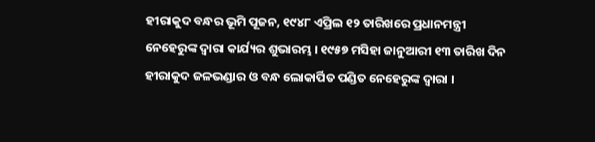ହୀରାକୁଦ ବନ୍ଧର ଭୂମି ପୂଜନ, ୧୯୪୮ ଏପ୍ରିଲ ୧୨ ତାରିଖରେ ପ୍ରଧାନମନ୍ତ୍ରୀ ନେହେରୁଙ୍କ ଦ୍ଵାରା କାର୍ଯ୍ୟର ଶୁଭାରମ୍ଭ । ୧୯୫୭ ମସିହା ଜାନୁଆରୀ ୧୩ ତାରିଖ ଦିନ ହୀରାକୁଦ ଜଳଭଣ୍ଡାର ଓ ବନ୍ଧ ଲୋକାର୍ପିତ ପଣ୍ଡିତ ନେହେରୁଙ୍କ ଦ୍ଵାରା ।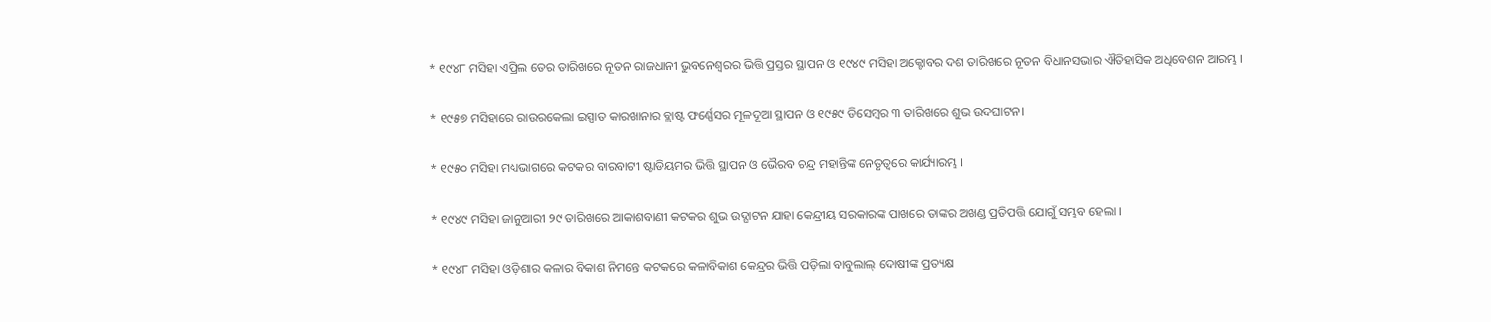* ୧୯୪୮ ମସିହା ଏପ୍ରିଲ ତେର ତାରିଖରେ ନୂତନ ରାଜଧାନୀ ଭୁବନେଶ୍ବରର ଭିତ୍ତି ପ୍ରସ୍ତର ସ୍ଥାପନ ଓ ୧୯୪୯ ମସିହା ଅକ୍ଟୋବର ଦଶ ତାରିଖରେ ନୂତନ ବିଧାନସଭାର ଐତିହାସିକ ଅଧିବେଶନ ଆରମ୍ଭ ।

* ୧୯୫୭ ମସିହାରେ ରାଉରକେଲା ଇସ୍ପାତ କାରଖାନାର ବ୍ଲାଷ୍ଟ ଫର୍ଣ୍ଣେସର ମୂଳଦୂଆ ସ୍ଥାପନ ଓ ୧୯୫୯ ଡିସେମ୍ବର ୩ ତାରିଖରେ ଶୁଭ ଉଦଘାଟନ।

* ୧୯୫୦ ମସିହା ମଧ୍ୟଭାଗରେ କଟକର ବାରବାଟୀ ଷ୍ଟାଡିୟମର ଭିତ୍ତି ସ୍ଥାପନ ଓ ଭୈରବ ଚନ୍ଦ୍ର ମହାନ୍ତିଙ୍କ ନେତୃତ୍ବରେ କାର୍ଯ୍ୟାରମ୍ଭ ।

* ୧୯୪୯ ମସିହା ଜାନୁଆରୀ ୨୯ ତାରିଖରେ ଆକାଶବାଣୀ କଟକର ଶୁଭ ଉଦ୍ଘାଟନ ଯାହା କେନ୍ଦ୍ରୀୟ ସରକାରଙ୍କ ପାଖରେ ତାଙ୍କର ଅଖଣ୍ଡ ପ୍ରତିପତ୍ତି ଯୋଗୁଁ ସମ୍ଭବ ହେଲା ।

* ୧୯୪୮ ମସିହା ଓଡ଼ିଶାର କଳାର ବିକାଶ ନିମନ୍ତେ କଟକରେ କଳାବିକାଶ କେନ୍ଦ୍ରର ଭିତ୍ତି ପଡ଼ିଲା ବାବୁଲାଲ୍ ଦୋଷୀଙ୍କ ପ୍ରତ୍ୟକ୍ଷ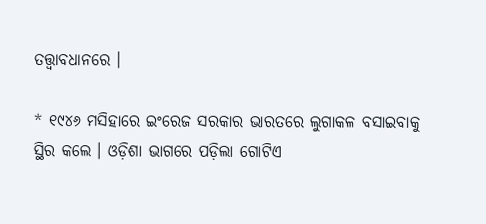ତତ୍ତ୍ଵାବଧାନରେ ।

* ୧୯୪୬ ମସିହାରେ ଇଂରେଜ ସରକାର ଭାରତରେ ଲୁଗାକଳ ବସାଇବାକୁ ସ୍ଥିର କଲେ । ଓଡ଼ିଶା ଭାଗରେ ପଡ଼ିଲା ଗୋଟିଏ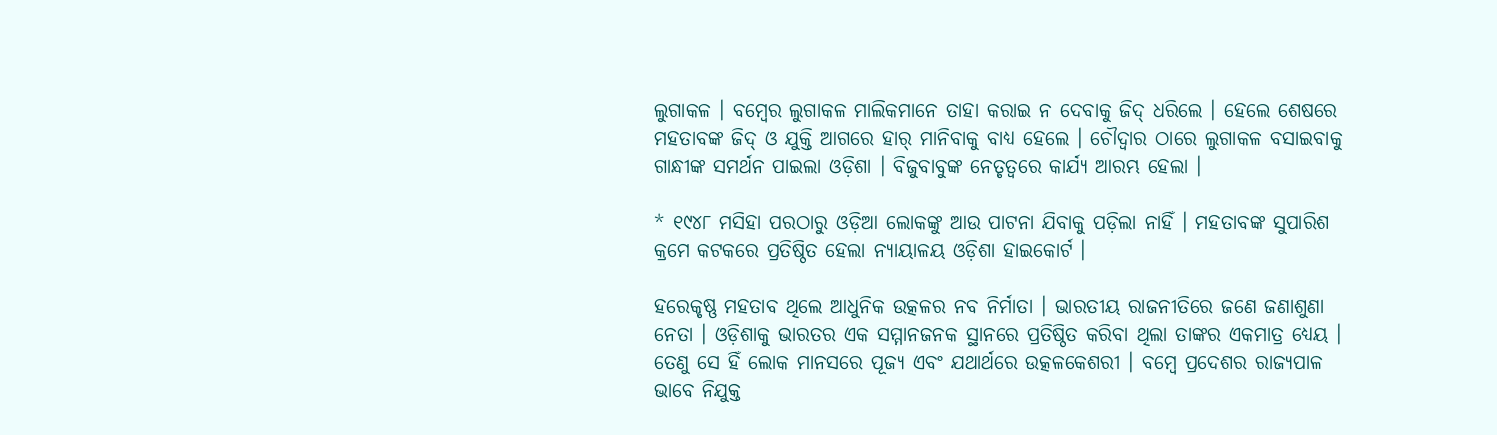ଲୁଗାକଳ । ବମ୍ବେର ଲୁଗାକଳ ମାଲିକମାନେ ତାହା କରାଇ ନ ଦେବାକୁ ଜିଦ୍ ଧରିଲେ । ହେଲେ ଶେଷରେ ମହତାବଙ୍କ ଜିଦ୍ ଓ ଯୁକ୍ତି ଆଗରେ ହାର୍ ମାନିବାକୁ ବାଧ୍ୟ ହେଲେ । ଚୌଦ୍ଵାର ଠାରେ ଲୁଗାକଳ ବସାଇବାକୁ ଗାନ୍ଧୀଙ୍କ ସମର୍ଥନ ପାଇଲା ଓଡ଼ିଶା । ବିଜୁବାବୁଙ୍କ ନେତୃତ୍ୱରେ କାର୍ଯ୍ୟ ଆରମ୍ଭ ହେଲା ।

* ୧୯୪୮ ମସିହା ପରଠାରୁ ଓଡ଼ିଆ ଲୋକଙ୍କୁ ଆଉ ପାଟନା ଯିବାକୁ ପଡ଼ିଲା ନାହିଁ । ମହତାବଙ୍କ ସୁପାରିଶ କ୍ରମେ କଟକରେ ପ୍ରତିଷ୍ଠିତ ହେଲା ନ୍ୟାୟାଳୟ ଓଡ଼ିଶା ହାଇକୋର୍ଟ ।

ହରେକୃଷ୍ଣ ମହତାବ ଥିଲେ ଆଧୁନିକ ଉତ୍କଳର ନବ ନିର୍ମାତା । ଭାରତୀୟ ରାଜନୀତିରେ ଜଣେ ଜଣାଶୁଣା ନେତା । ଓଡ଼ିଶାକୁ ଭାରତର ଏକ ସମ୍ମାନଜନକ ସ୍ଥାନରେ ପ୍ରତିଷ୍ଠିତ କରିବା ଥିଲା ତାଙ୍କର ଏକମାତ୍ର ଧ୍ୟେୟ । ତେଣୁ ସେ ହିଁ ଲୋକ ମାନସରେ ପୂଜ୍ୟ ଏବଂ ଯଥାର୍ଥରେ ଉତ୍କଳକେଶରୀ । ବମ୍ବେ ପ୍ରଦେଶର ରାଜ୍ୟପାଳ ଭାବେ ନିଯୁକ୍ତ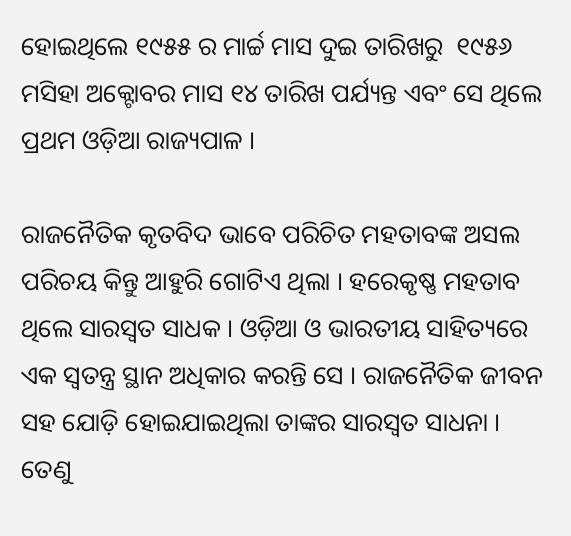ହୋଇଥିଲେ ୧୯୫୫ ର ମାର୍ଚ୍ଚ ମାସ ଦୁଇ ତାରିଖରୁ  ୧୯୫୬ ମସିହା ଅକ୍ଟୋବର ମାସ ୧୪ ତାରିଖ ପର୍ଯ୍ୟନ୍ତ ଏବଂ ସେ ଥିଲେ ପ୍ରଥମ ଓଡ଼ିଆ ରାଜ୍ୟପାଳ ।

ରାଜନୈତିକ କୃତବିଦ ଭାବେ ପରିଚିତ ମହତାବଙ୍କ ଅସଲ ପରିଚୟ କିନ୍ତୁ ଆହୁରି ଗୋଟିଏ ଥିଲା । ହରେକୃଷ୍ଣ ମହତାବ  ଥିଲେ ସାରସ୍ଵତ ସାଧକ । ଓଡ଼ିଆ ଓ ଭାରତୀୟ ସାହିତ୍ୟରେ ଏକ ସ୍ଵତନ୍ତ୍ର ସ୍ଥାନ ଅଧିକାର କରନ୍ତି ସେ । ରାଜନୈତିକ ଜୀବନ ସହ ଯୋଡ଼ି ହୋଇଯାଇଥିଲା ତାଙ୍କର ସାରସ୍ଵତ ସାଧନା । ତେଣୁ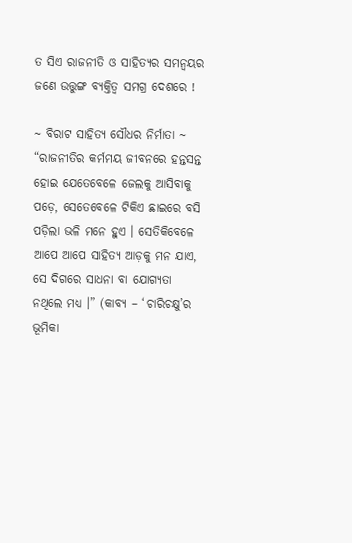ତ ସିଏ ରାଜନୀତି ଓ ସାହିତ୍ୟର ସମନ୍ଵୟର ଜଣେ ଉତ୍ତୁଙ୍ଗ ବ୍ୟକ୍ତିତ୍ଵ ସମଗ୍ର ଦେଶରେ !

~ ବିରାଟ ସାହିତ୍ୟ ସୌଧର ନିର୍ମାତା ~
“ରାଜନୀତିର କର୍ମମୟ ଜୀବନରେ ହନ୍ତସନ୍ତ ହୋଇ ଯେତେବେଳେ ଜେଲକୁ ଆସିବାକୁ ପଡ଼େ, ସେତେବେଳେ ଟିକିଏ ଛାଇରେ ବସି ପଡ଼ିଲା ଭଳି ମନେ ହୁଏ । ସେତିକିବେଳେ ଆପେ ଆପେ ସାହିତ୍ୟ ଆଡ଼କୁ ମନ ଯାଏ, ସେ ଦିଗରେ ସାଧନା ବା ଯୋଗ୍ୟତା ନଥିଲେ ମଧ୍ୟ ।” (କାବ୍ୟ – ‘ଚାରିଚକ୍ଷୁ’ର ଭୂମିକା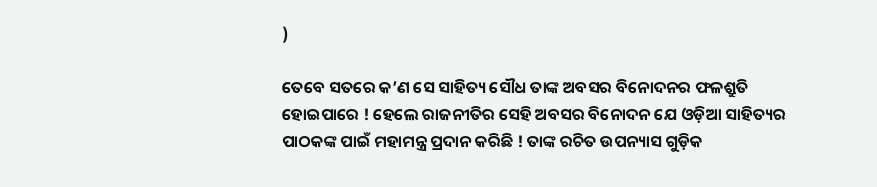)

ତେବେ ସତରେ କ’ଣ ସେ ସାହିତ୍ୟ ସୌଧ ତାଙ୍କ ଅବସର ବିନୋଦନର ଫଳଶ୍ରୁତି ହୋଇପାରେ ! ହେଲେ ରାଜନୀତିର ସେହି ଅବସର ବିନୋଦନ ଯେ ଓଡ଼ିଆ ସାହିତ୍ୟର ପାଠକଙ୍କ ପାଇଁ ମହାମନ୍ତ୍ର ପ୍ରଦାନ କରିଛି ! ତାଙ୍କ ରଚିତ ଉପନ୍ୟାସ ଗୁଡ଼ିକ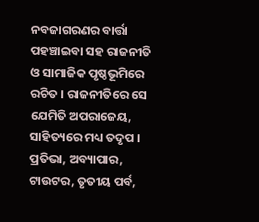ନବଜାଗରଣର ବାର୍ତ୍ତା ପହଞ୍ଚାଇବା ସହ ରାଜନୀତି ଓ ସାମାଜିକ ପୃଷ୍ଠଭୂମିରେ ରଚିତ । ରାଜନୀତିରେ ସେ ଯେମିତି ଅପରାଜେୟ, ସାହିତ୍ୟରେ ମଧ୍ୟ ତଦୃପ । ପ୍ରତିଭା, ଅବ୍ୟାପାର, ଟାଉଟର, ତୃତୀୟ ପର୍ବ,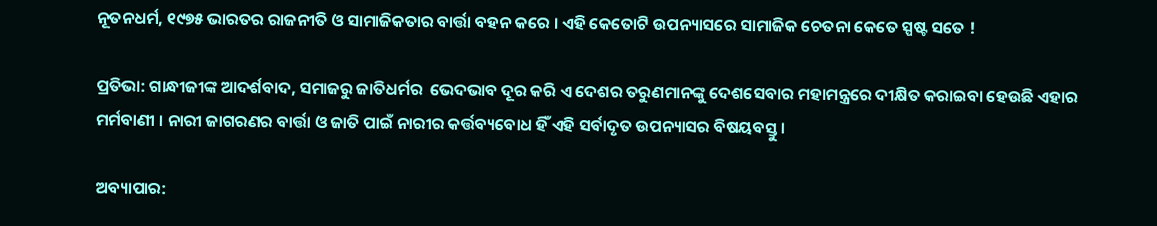ନୂତନଧର୍ମ, ୧୯୭୫ ଭାରତର ରାଜନୀତି ଓ ସାମାଜିକତାର ବାର୍ତ୍ତା ବହନ କରେ । ଏହି କେତୋଟି ଉପନ୍ୟାସରେ ସାମାଜିକ ଚେତନା କେତେ ସ୍ପଷ୍ଟ ସତେ !

ପ୍ରତିଭା: ଗାନ୍ଧୀଜୀଙ୍କ ଆଦର୍ଶବାଦ, ସମାଜରୁ ଜାତିଧର୍ମର  ଭେଦଭାବ ଦୂର କରି ଏ ଦେଶର ତରୁଣମାନଙ୍କୁ ଦେଶସେବାର ମହାମନ୍ତ୍ରରେ ଦୀକ୍ଷିତ କରାଇବା ହେଉଛି ଏହାର ମର୍ମବାଣୀ । ନାରୀ ଜାଗରଣର ବାର୍ତ୍ତା ଓ ଜାତି ପାଇଁ ନାରୀର କର୍ତ୍ତବ୍ୟବୋଧ ହିଁ ଏହି ସର୍ବାଦୃତ ଉପନ୍ୟାସର ବିଷୟବସ୍ତୁ ।

ଅବ୍ୟାପାର: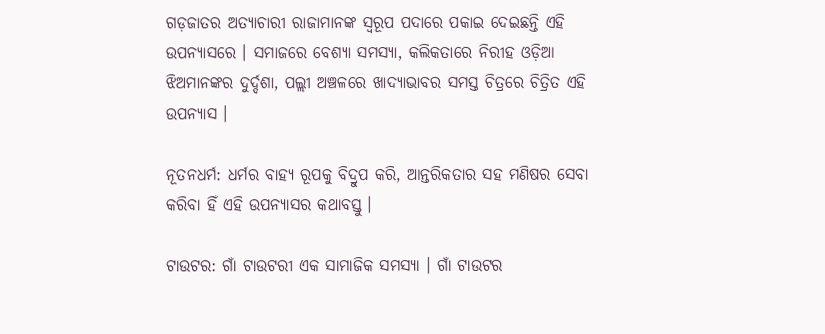ଗଡ଼ଜାତର ଅତ୍ୟାଚାରୀ ରାଜାମାନଙ୍କ ସ୍ଵରୂପ ପଦାରେ ପକାଇ ଦେଇଛନ୍ତି ଏହି ଉପନ୍ୟାସରେ । ସମାଜରେ ବେଶ୍ୟା ସମସ୍ୟା, କଲିକତାରେ ନିରୀହ ଓଡ଼ିଆ ଝିଅମାନଙ୍କର ଦୁର୍ଦ୍ଦଶା, ପଲ୍ଲୀ ଅଞ୍ଚଳରେ ଖାଦ୍ୟାଭାବର ସମସ୍ତ ଚିତ୍ରରେ ଚିତ୍ରିତ ଏହି ଉପନ୍ୟାସ ।

ନୂତନଧର୍ମ: ଧର୍ମର ବାହ୍ୟ ରୂପକୁ ବିଦ୍ରୁପ କରି, ଆନ୍ତରିକତାର ସହ ମଣିଷର ସେବା କରିବା ହିଁ ଏହି ଉପନ୍ୟାସର କଥାବସ୍ତୁ ।

ଟାଉଟର: ଗାଁ ଟାଉଟରୀ ଏକ ସାମାଜିକ ସମସ୍ୟା । ଗାଁ ଟାଉଟର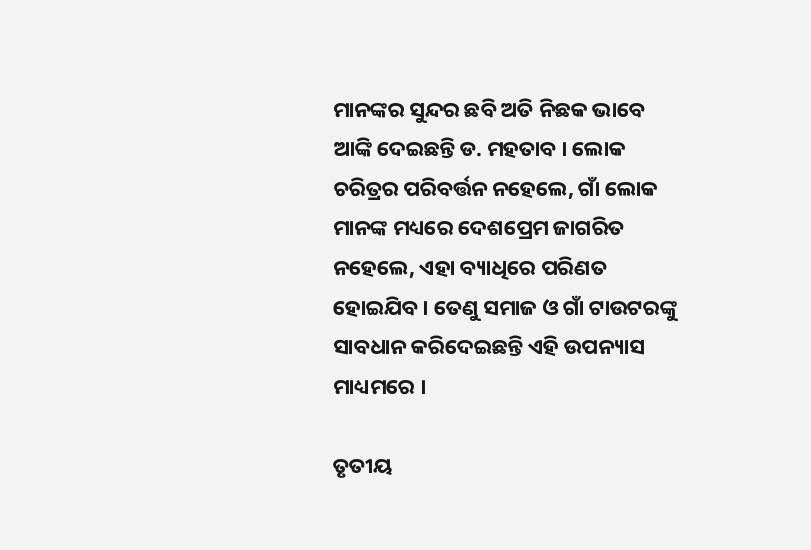ମାନଙ୍କର ସୁନ୍ଦର ଛବି ଅତି ନିଛକ ଭାବେ ଆଙ୍କି ଦେଇଛନ୍ତି ଡ. ମ‌ହତାବ । ଲୋକ ଚରିତ୍ରର ପରିବର୍ତ୍ତନ ନହେଲେ, ଗାଁ ଲୋକ ମାନଙ୍କ ମଧ୍ୟରେ ଦେଶପ୍ରେମ ଜାଗରିତ ନହେଲେ, ଏହା ବ୍ୟାଧିରେ ପରିଣତ ହୋଇଯିବ । ତେଣୁ ସମାଜ ଓ ଗାଁ ଟାଉଟରଙ୍କୁ ସାବଧାନ କରିଦେଇଛନ୍ତି ଏହି ଉପନ୍ୟାସ ମାଧ୍ୟମରେ ।

ତୃତୀୟ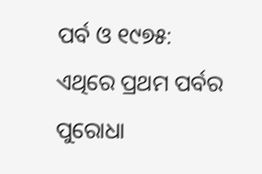ପର୍ବ ଓ ୧୯୭୫: ଏଥିରେ ପ୍ରଥମ ପର୍ବର ପୁରୋଧା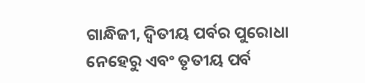ଗାନ୍ଧିଜୀ, ଦ୍ଵିତୀୟ ପର୍ବର ପୁରୋଧା ନେହେରୁ ଏବଂ ତୃତୀୟ ପର୍ବ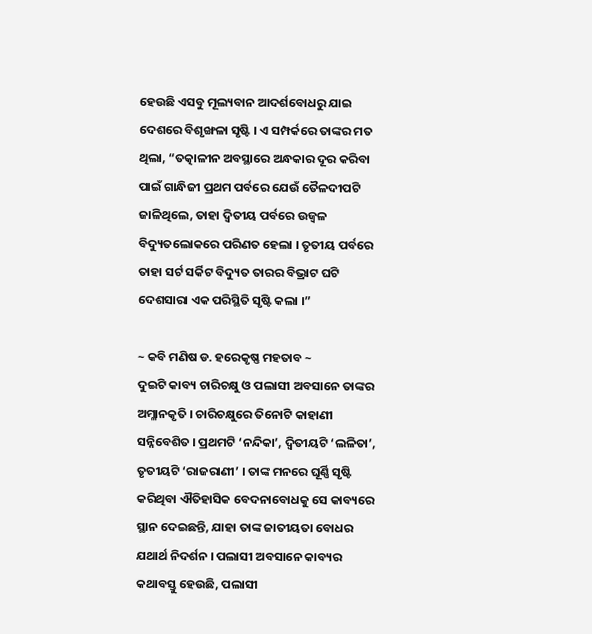ହେଉଛି ଏସବୁ ମୂଲ୍ୟବାନ ଆଦର୍ଶବୋଧରୁ ଯାଇ ଦେଶରେ ବିଶୃଙ୍ଖଳା ସୃଷ୍ଟି । ଏ ସମ୍ପର୍କରେ ତାଙ୍କର ମତ ଥିଲା, “ତତ୍କାଳୀନ ଅବସ୍ଥାରେ ଅନ୍ଧକାର ଦୂର କରିବା ପାଇଁ ଗାନ୍ଧିଜୀ ପ୍ରଥମ ପର୍ବରେ ଯେଉଁ ତୈଳଦୀପଟି ଜାଳିଥିଲେ, ତାହା ଦ୍ଵିତୀୟ ପର୍ବରେ ଉଜ୍ବଳ ବିଦ୍ୟୁତଲୋକରେ ପରିଣତ ହେଲା । ତୃତୀୟ ପର୍ବରେ ତାହା ସର୍ଟ ସର୍କିଟ ବିଦ୍ୟୁତ ତାରର ବିଭ୍ରାଟ ଘଟି ଦେଶସାରା ଏକ ପରିସ୍ଥିତି ସୃଷ୍ଟି କଲା ।”

~ କବି ମଣିଷ ଡ. ହରେକୃଷ୍ଣ ମହତାବ ~
ଦୁଇଟି କାବ୍ୟ ଚାରିଚକ୍ଷୁ ଓ ପଲାସୀ ଅବସାନେ ତାଙ୍କର ଅମ୍ଳାନକୃତି । ଚାରିଚକ୍ଷୁରେ ତିନୋଟି କାହାଣୀ ସନ୍ନିବେଶିତ । ପ୍ରଥମଟି ‘ନନ୍ଦିକା’, ଦ୍ୱିତୀୟଟି ‘ଲଳିତା’, ତୃତୀୟଟି ‘ରାଜରାଣୀ’ । ତାଙ୍କ ମନରେ ଘୂର୍ଣ୍ଣି ସୃଷ୍ଟି କରିଥିବା ଐତିହାସିକ ବେଦନାବୋଧକୁ ସେ କାବ୍ୟରେ ସ୍ଥାନ ଦେଇଛନ୍ତି, ଯାହା ତାଙ୍କ ଜାତୀୟତା ବୋଧର ଯଥାର୍ଥ ନିଦର୍ଶନ । ପଲାସୀ ଅବସାନେ କାବ୍ୟର କଥାବସ୍ତୁ ହେଉଛି, ପଲାସୀ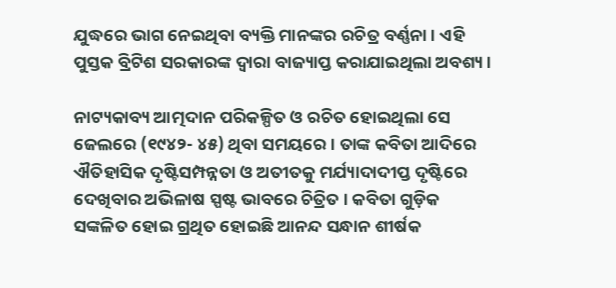ଯୁଦ୍ଧରେ ଭାଗ ନେଇଥିବା ବ୍ୟକ୍ତି ମାନଙ୍କର ରଚିତ୍ର ବର୍ଣ୍ଣନା । ଏହି ପୁସ୍ତକ ବ୍ରିଟିଶ ସରକାରଙ୍କ ଦ୍ଵାରା ବାଜ୍ୟାପ୍ତ କରାଯାଇଥିଲା ଅବଶ୍ୟ ।

ନାଟ୍ୟକାବ୍ୟ ଆତ୍ମଦାନ ପରିକଳ୍ପିତ ଓ ରଚିତ ହୋଇଥିଲା ସେ ଜେଲରେ (୧୯୪୨- ୪୫) ଥିବା ସମୟରେ । ତାଙ୍କ କବିତା ଆଦିରେ ଐତିହାସିକ ଦୃଷ୍ଟିସମ୍ପନ୍ନତା ଓ ଅତୀତକୁ ମର୍ଯ୍ୟାଦାଦୀପ୍ତ ଦୃଷ୍ଟିରେ ଦେଖିବାର ଅଭିଳାଷ ସ୍ପଷ୍ଟ ଭାବରେ ଚିତ୍ରିତ । କବିତା ଗୁଡ଼ିକ ସଙ୍କଳିତ ହୋଇ ଗ୍ରଥିତ ହୋଇଛି ଆନନ୍ଦ ସନ୍ଧାନ ଶୀର୍ଷକ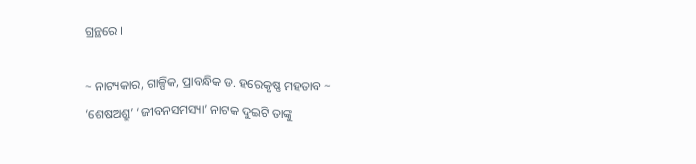ଗ୍ରନ୍ଥରେ ।

~ ନାଟ୍ୟକାର, ଗାଳ୍ପିକ, ପ୍ରାବନ୍ଧିକ ଡ. ହରେକୃଷ୍ଣ ମହତାବ ~
‘ଶେଷଅଶ୍ରୁ’ ‘ଜୀବନସମସ୍ୟା’ ନାଟକ ଦୁଇଟି ତାଙ୍କୁ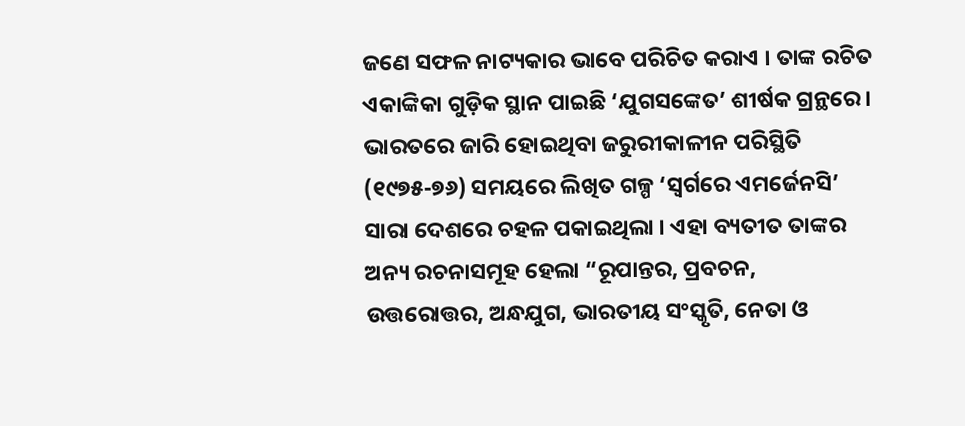ଜଣେ ସଫଳ ନାଟ୍ୟକାର ଭାବେ ପରିଚିତ କରାଏ । ତାଙ୍କ ରଚିତ ଏକାଙ୍କିକା ଗୁଡ଼ିକ ସ୍ଥାନ ପାଇଛି ‘ଯୁଗସଙ୍କେତ’ ଶୀର୍ଷକ ଗ୍ରନ୍ଥରେ । ଭାରତରେ ଜାରି ହୋଇଥିବା ଜରୁରୀକାଳୀନ ପରିସ୍ଥିତି (୧୯୭୫-୭୬) ସମୟରେ ଲିଖିତ ଗଳ୍ପ ‘ସ୍ଵର୍ଗରେ ଏମର୍ଜେନସି’ ସାରା ଦେଶରେ ଚହଳ ପକାଇଥିଲା । ଏହା ବ୍ୟତୀତ ତାଙ୍କର ଅନ୍ୟ ରଚନାସମୂହ ହେଲା “ରୂପାନ୍ତର, ପ୍ରବଚନ, ଉତ୍ତରୋତ୍ତର, ଅନ୍ଧଯୁଗ, ଭାରତୀୟ ସଂସ୍କୃତି, ନେତା ଓ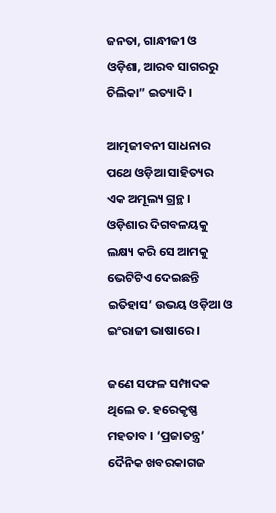ଜନତା, ଗାନ୍ଧୀଜୀ ଓ ଓଡ଼ିଶା, ଆରବ ସାଗରରୁ ଚିଲିକା” ଇତ୍ୟାଦି ।

ଆତ୍ମଜୀବନୀ ସାଧନାର ପଥେ ଓଡ଼ିଆ ସାହିତ୍ୟର ଏକ ଅମୂଲ୍ୟ ଗ୍ରନ୍ଥ । ଓଡ଼ିଶାର ଦିଗବଳୟକୁ ଲକ୍ଷ୍ୟ କରି ସେ ଆମକୁ ଭେଟିଟିଏ ଦେଇଛନ୍ତି ଇତିହାସ’ ଉଭୟ ଓଡ଼ିଆ ଓ ଇଂରାଜୀ ଭାଷାରେ ।

ଜଣେ ସଫଳ ସମ୍ପାଦକ ଥିଲେ ଡ. ହରେକୃଷ୍ଣ ମହତାବ । ‘ପ୍ରଜାତନ୍ତ୍ର’ ଦୈନିକ ଖବରକାଗଜ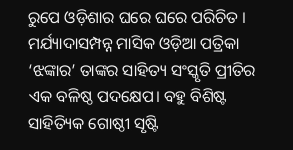ରୁପେ ଓଡ଼ିଶାର ଘରେ ଘରେ ପରିଚିତ । ମର୍ଯ୍ୟାଦାସମ୍ପନ୍ନ ମାସିକ ଓଡ଼ିଆ ପତ୍ରିକା ‘ଝଙ୍କାର’ ତାଙ୍କର ସାହିତ୍ୟ ସଂସ୍କୃତି ପ୍ରୀତିର ଏକ ବଳିଷ୍ଠ ପଦକ୍ଷେପ। ବହୁ ବିଶିଷ୍ଟ ସାହିତ୍ୟିକ ଗୋଷ୍ଠୀ ସୃଷ୍ଟି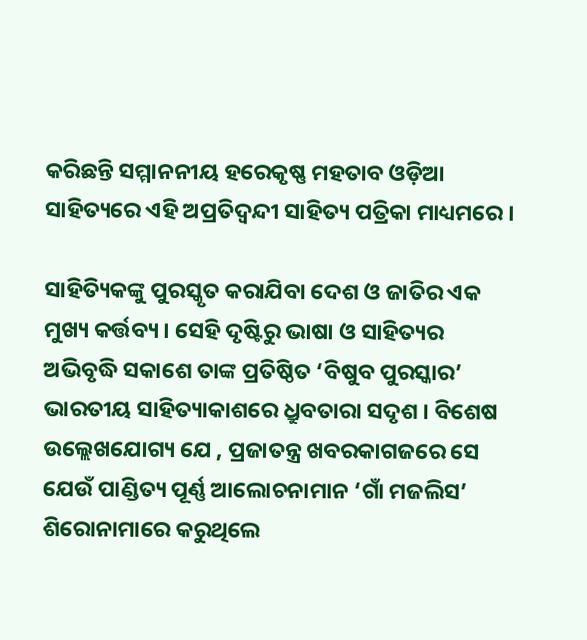କରିଛନ୍ତି ସମ୍ମାନନୀୟ ହରେକୃଷ୍ଣ ମହତାବ ଓଡ଼ିଆ ସାହିତ୍ୟରେ ଏହି ଅପ୍ରତିଦ୍ଵନ୍ଦୀ ସାହିତ୍ୟ ପତ୍ରିକା ମାଧ୍ୟମରେ ।

ସାହିତ୍ୟିକଙ୍କୁ ପୁରସ୍କୃତ କରାଯିବା ଦେଶ ଓ ଜାତିର ଏକ ମୁଖ୍ୟ କର୍ତ୍ତବ୍ୟ । ସେହି ଦୃଷ୍ଟିରୁ ଭାଷା ଓ ସାହିତ୍ୟର ଅଭିବୃଦ୍ଧି ସକାଶେ ତାଙ୍କ ପ୍ରତିଷ୍ଠିତ ‘ବିଷୁବ ପୁରସ୍କାର’ ଭାରତୀୟ ସାହିତ୍ୟାକାଶରେ ଧ୍ରୁବତାରା ସଦୃଶ । ବିଶେଷ ଉଲ୍ଲେଖଯୋଗ୍ୟ ଯେ , ପ୍ରଜାତନ୍ତ୍ର ଖବରକାଗଜରେ ସେ ଯେଉଁ ପାଣ୍ଡିତ୍ୟ ପୂର୍ଣ୍ଣ ଆଲୋଚନାମାନ ‘ଗାଁ ମଜଲିସ’ ଶିରୋନାମାରେ କରୁଥିଲେ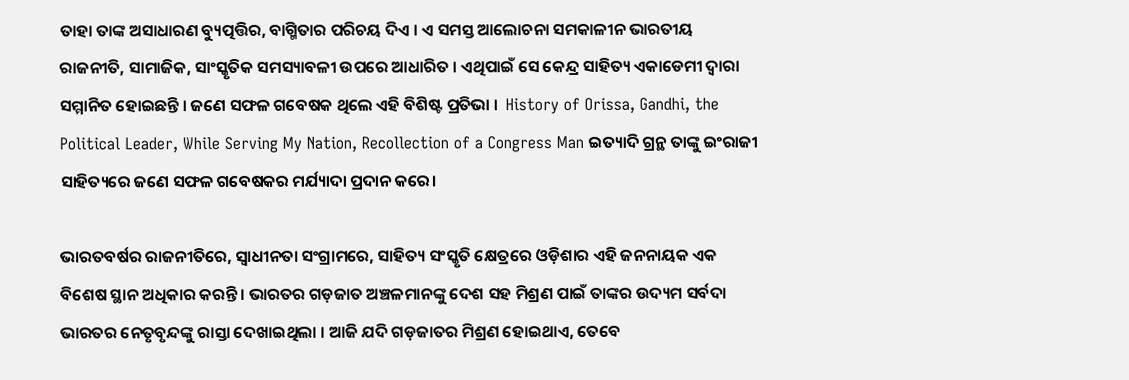ତାହା ତାଙ୍କ ଅସାଧାରଣ ବ୍ୟୁତ୍ପତ୍ତିର, ବାଗ୍ମିତାର ପରିଚୟ ଦିଏ । ଏ ସମସ୍ତ ଆଲୋଚନା ସମକାଳୀନ ଭାରତୀୟ ରାଜନୀତି, ସାମାଜିକ, ସାଂସ୍କୃତିକ ସମସ୍ୟାବଳୀ ଉପରେ ଆଧାରିତ । ଏଥିପାଇଁ ସେ କେନ୍ଦ୍ର ସାହିତ୍ୟ ଏକାଡେମୀ ଦ୍ୱାରା ସମ୍ମାନିତ ହୋଇଛନ୍ତି । ଜଣେ ସଫଳ ଗବେଷକ ଥିଲେ ଏହି ବିଶିଷ୍ଟ ପ୍ରତିଭା ।  History of Orissa, Gandhi, the Political Leader, While Serving My Nation, Recollection of a Congress Man ଇତ୍ୟାଦି ଗ୍ରନ୍ଥ ତାଙ୍କୁ ଇଂରାଜୀ ସାହିତ୍ୟରେ ଜଣେ ସଫଳ ଗବେଷକର ମର୍ଯ୍ୟାଦା ପ୍ରଦାନ କରେ।‌

ଭାରତବର୍ଷର ରାଜନୀତିରେ, ସ୍ଵାଧୀନତା ସଂଗ୍ରାମରେ, ସାହିତ୍ୟ ସଂସ୍କୃତି କ୍ଷେତ୍ରରେ ଓଡ଼ିଶାର ଏହି ଜନନାୟକ ଏକ ବିଶେଷ ସ୍ଥାନ ଅଧିକାର କରନ୍ତି । ଭାରତର ଗଡ଼ଜାତ ଅଞ୍ଚଳମାନଙ୍କୁ ଦେଶ ସହ ମିଶ୍ରଣ ପାଇଁ ତାଙ୍କର ଉଦ୍ୟମ ସର୍ବଦା ଭାରତର ନେତୃବୃନ୍ଦଙ୍କୁ ରାସ୍ତା ଦେଖାଇଥିଲା । ଆଜି ଯଦି ଗଡ଼ଜାତର ମିଶ୍ରଣ ହୋଇଥାଏ, ତେବେ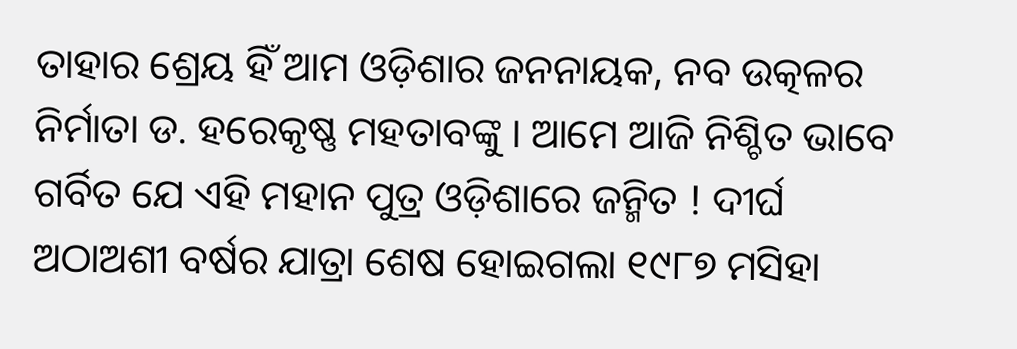ତାହାର ଶ୍ରେୟ ହିଁ ଆମ ଓଡ଼ିଶାର ଜନନାୟକ, ନବ ଉତ୍କଳର ନିର୍ମାତା ଡ. ହରେକୃଷ୍ଣ ମହତାବଙ୍କୁ । ଆମେ ଆଜି ନିଶ୍ଚିତ ଭାବେ ଗର୍ବିତ ଯେ ଏହି ମହାନ ପୁତ୍ର ଓଡ଼ିଶାରେ ଜନ୍ମିତ ! ଦୀର୍ଘ ଅଠାଅଶୀ ବର୍ଷର ଯାତ୍ରା ଶେଷ ହୋଇଗଲା ୧୯୮୭ ମସିହା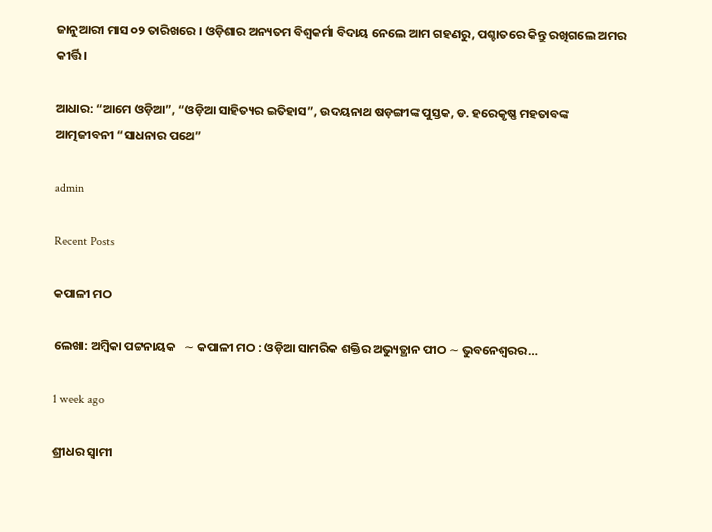ଜାନୁଆରୀ ମାସ ୦୨ ତାରିଖରେ । ଓଡ଼ିଶାର ଅନ୍ୟତମ ବିଶ୍ଵକର୍ମା ବିଦାୟ ନେଲେ ଆମ ଗହଣରୁ, ପଶ୍ଚାତରେ କିନ୍ତୁ ରଖିଗଲେ ଅମର କୀର୍ତ୍ତି ।

ଆଧାର: “ଆମେ ଓଡ଼ିଆ”, “ଓଡ଼ିଆ ସାହିତ୍ୟର ଇତିହାସ”, ଉଦୟନାଥ ଷଡ଼ଙ୍ଗୀଙ୍କ ପୁସ୍ତକ, ଡ. ହରେକୃଷ୍ଣ ମହତାବଙ୍କ  ଆତ୍ମଜୀବନୀ “ସାଧନାର ପଥେ”

admin

Recent Posts

କପାଳୀ ମଠ

ଲେଖା: ଅମ୍ବିକା ପଟ୍ଟନାୟକ   ∼ କପାଳୀ ମଠ : ଓଡ଼ିଆ ସାମରିକ ଶକ୍ତିର ଅଭ୍ୟୁତ୍ଥାନ ପୀଠ ∼ ଭୁବନେଶ୍ୱରର…

1 week ago

ଶ୍ରୀଧର ସ୍ୱାମୀ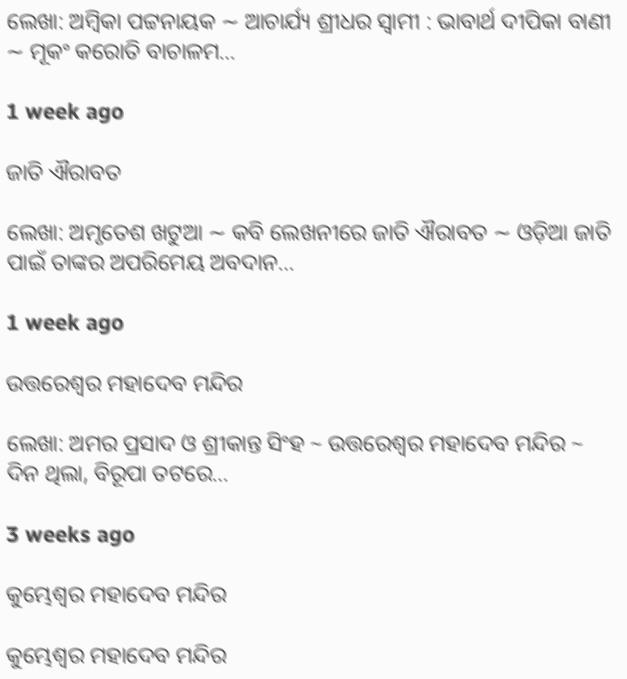ଲେଖା: ଅମ୍ବିକା ପଟ୍ଟନାୟକ ∼ ଆଚାର୍ଯ୍ୟ ଶ୍ରୀଧର ସ୍ୱାମୀ : ଭାବାର୍ଥ ଦୀପିକା ବାଣୀ ∼ ମୂକଂ କରୋତି ବାଚାଳମ…

1 week ago

ଜାତି ଐରାବତ

ଲେଖା: ଅମୃତେଶ ଖଟୁଆ ∼ କବି ଲେଖନୀରେ ଜାତି ଐରାବତ ∼ ଓଡ଼ିଆ ଜାତି ପାଇଁ ତାଙ୍କର ଅପରିମେୟ ଅବଦାନ…

1 week ago

ଉତ୍ତରେଶ୍ଵର ମହାଦେବ ମନ୍ଦିର

ଲେଖା: ଅମର ପ୍ରସାଦ ଓ ଶ୍ରୀକାନ୍ତ ସିଂହ ~ ଉତ୍ତରେଶ୍ଵର ମହାଦେବ ମନ୍ଦିର ~ ଦିନ ଥିଲା, ବିରୂପା ତଟରେ…

3 weeks ago

କୁମ୍ଭେଶ୍ୱର ମହାଦେବ ମନ୍ଦିର

କୁମ୍ଭେଶ୍ୱର ମହାଦେବ ମନ୍ଦିର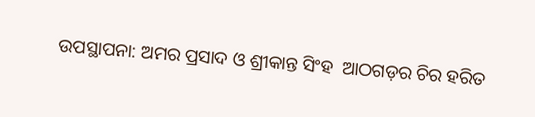ଉପସ୍ଥାପନା: ଅମର ପ୍ରସାଦ ଓ ଶ୍ରୀକାନ୍ତ ସିଂହ  ଆଠଗଡ଼ର ଚିର ହରିତ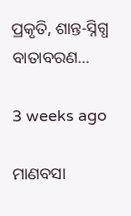ପ୍ରକୃତି, ଶାନ୍ତ-ସ୍ନିଗ୍ଧ ବାତାବରଣ…

3 weeks ago

ମାଣବସା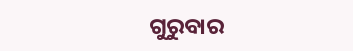ଗୁରୁବାର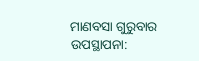ମାଣବସା ଗୁରୁବାର  ଉପସ୍ଥାପନା: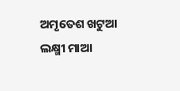ଅମୃତେଶ ଖଟୁଆ ଲକ୍ଷ୍ମୀ ମାଆ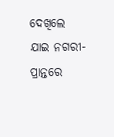ଦେଖିଲେ ଯାଇ ନଗରୀ-ପ୍ରାନ୍ତରେ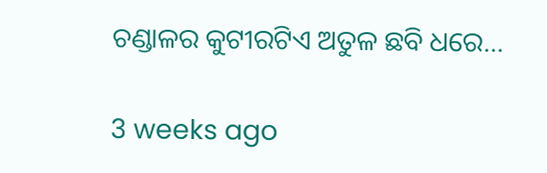ଚଣ୍ଡାଳର କୁଟୀରଟିଏ ଅତୁଳ ଛବି ଧରେ…

3 weeks ago